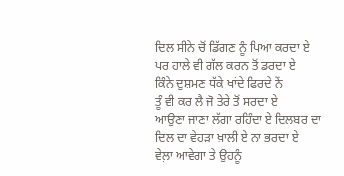ਦਿਲ ਸੀਨੇ ਚੋਂ ਡਿੱਗਣ ਨੂੰ ਪਿਆ ਕਰਦਾ ਏ
ਪਰ ਹਾਲੇ ਵੀ ਗੱਲ ਕਰਨ ਤੋਂ ਡਰਦਾ ਏ
ਕਿੰਨੇ ਦੁਸ਼ਮਣ ਧੱਕੇ ਖਾਂਦੇ ਫਿਰਦੇ ਨੇਂ
ਤੂੰ ਵੀ ਕਰ ਲੈ ਜੋ ਤੇਰੇ ਤੋਂ ਸਰਦਾ ਏ
ਆਉਣਾ ਜਾਣਾ ਲੱਗਾ ਰਹਿੰਦਾ ਏ ਦਿਲਬਰ ਦਾ
ਦਿਲ ਦਾ ਵੇਹੜਾ ਖ਼ਾਲੀ ਏ ਨਾ ਭਰਦਾ ਏ
ਵੇਲ਼ਾ ਆਵੇਗਾ ਤੇ ਉਹਨੂੰ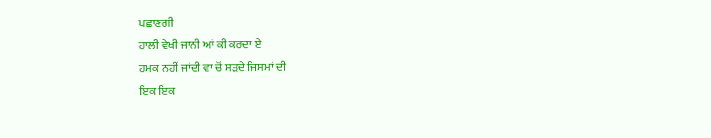ਪਛਾਣਗੀ
ਹਾਲੀ ਵੇਖੀ ਜਾਨੀ ਆਂ ਕੀ ਕਰਦਾ ਏ
ਹਮਕ ਨਹੀਂ ਜਾਂਦੀ ਵਾ ਚੋਂ ਸੜਦੇ ਜਿਸਮਾਂ ਦੀ
ਇਕ ਇਕ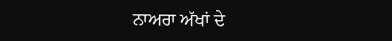ਨਾਅਰਾ ਅੱਖਾਂ ਦੇ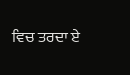ਵਿਚ ਤਰਦਾ ਏ